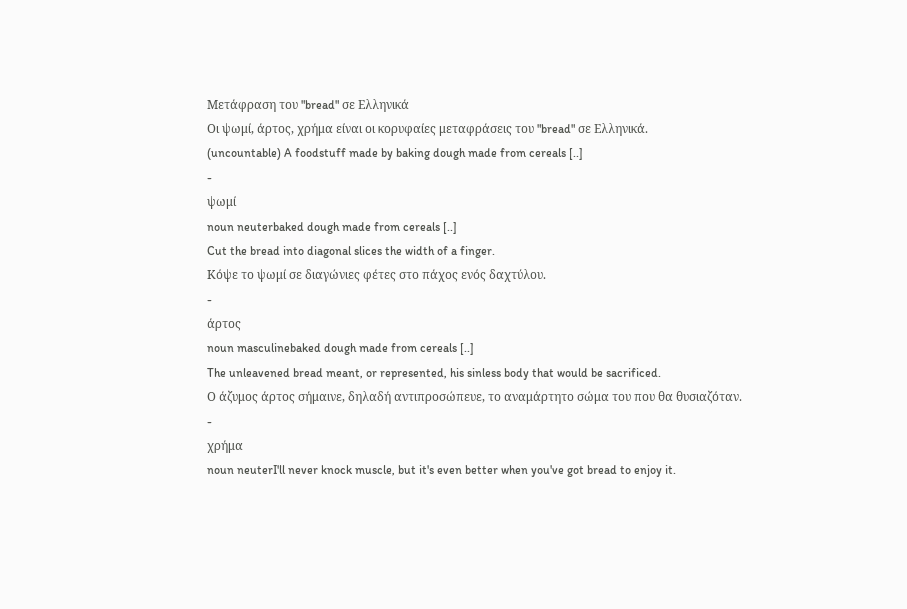Μετάφραση του "bread" σε Ελληνικά
Οι ψωμί, άρτος, χρήμα είναι οι κορυφαίες μεταφράσεις του "bread" σε Ελληνικά.
(uncountable) A foodstuff made by baking dough made from cereals [..]
-
ψωμί
noun neuterbaked dough made from cereals [..]
Cut the bread into diagonal slices the width of a finger.
Κόψε το ψωμί σε διαγώνιες φέτες στο πάχος ενός δαχτύλου.
-
άρτος
noun masculinebaked dough made from cereals [..]
The unleavened bread meant, or represented, his sinless body that would be sacrificed.
Ο άζυμος άρτος σήμαινε, δηλαδή αντιπροσώπευε, το αναμάρτητο σώμα του που θα θυσιαζόταν.
-
χρήμα
noun neuterI'll never knock muscle, but it's even better when you've got bread to enjoy it.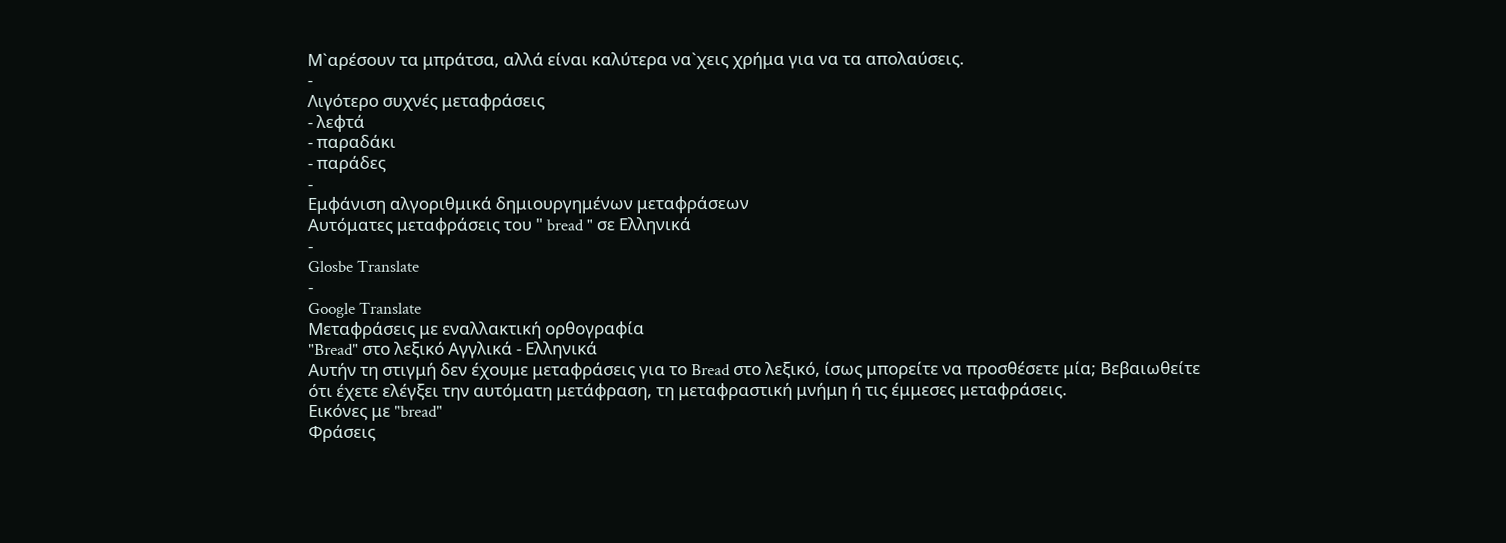Μ`αρέσουν τα μπράτσα, αλλά είναι καλύτερα να`χεις χρήμα για να τα απολαύσεις.
-
Λιγότερο συχνές μεταφράσεις
- λεφτά
- παραδάκι
- παράδες
-
Εμφάνιση αλγοριθμικά δημιουργημένων μεταφράσεων
Αυτόματες μεταφράσεις του " bread " σε Ελληνικά
-
Glosbe Translate
-
Google Translate
Μεταφράσεις με εναλλακτική ορθογραφία
"Bread" στο λεξικό Αγγλικά - Ελληνικά
Αυτήν τη στιγμή δεν έχουμε μεταφράσεις για το Bread στο λεξικό, ίσως μπορείτε να προσθέσετε μία; Βεβαιωθείτε ότι έχετε ελέγξει την αυτόματη μετάφραση, τη μεταφραστική μνήμη ή τις έμμεσες μεταφράσεις.
Εικόνες με "bread"
Φράσεις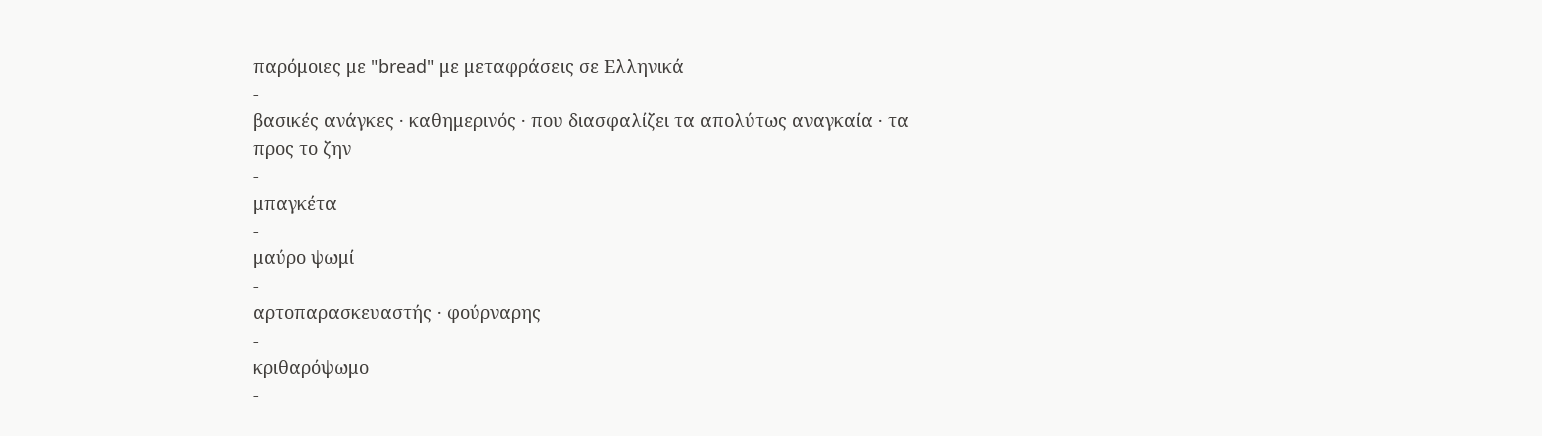παρόμοιες με "bread" με μεταφράσεις σε Ελληνικά
-
βασικές ανάγκες · καθημερινός · που διασφαλίζει τα απολύτως αναγκαία · τα προς το ζην
-
μπαγκέτα
-
μαύρο ψωμί
-
αρτοπαρασκευαστής · φούρναρης
-
κριθαρόψωμο
-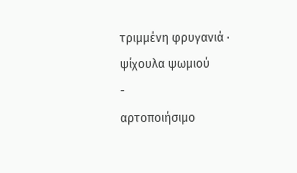τριμμένη φρυγανιά · ψίχουλα ψωμιού
-
αρτοποιήσιμο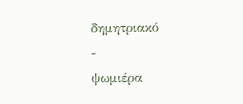δημητριακό
-
ψωμιέρα